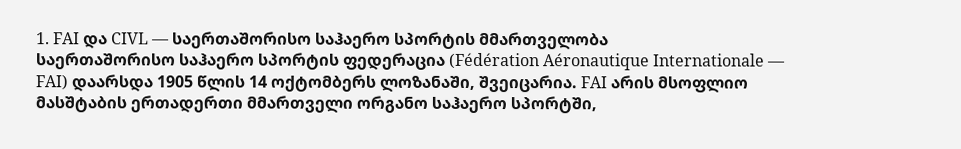1. FAI და CIVL — საერთაშორისო საჰაერო სპორტის მმართველობა
საერთაშორისო საჰაერო სპორტის ფედერაცია (Fédération Aéronautique Internationale — FAI) დაარსდა 1905 წლის 14 ოქტომბერს ლოზანაში, შვეიცარია. FAI არის მსოფლიო მასშტაბის ერთადერთი მმართველი ორგანო საჰაერო სპორტში,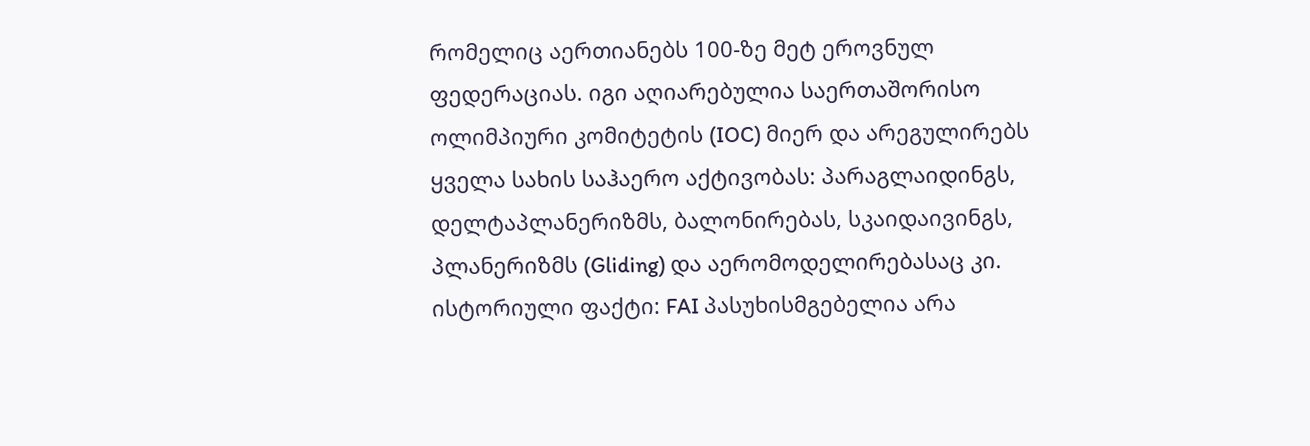რომელიც აერთიანებს 100-ზე მეტ ეროვნულ ფედერაციას. იგი აღიარებულია საერთაშორისო ოლიმპიური კომიტეტის (IOC) მიერ და არეგულირებს ყველა სახის საჰაერო აქტივობას: პარაგლაიდინგს, დელტაპლანერიზმს, ბალონირებას, სკაიდაივინგს, პლანერიზმს (Gliding) და აერომოდელირებასაც კი.
ისტორიული ფაქტი: FAI პასუხისმგებელია არა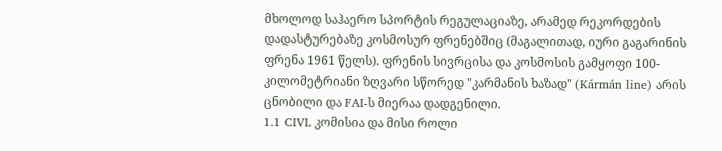მხოლოდ საჰაერო სპორტის რეგულაციაზე, არამედ რეკორდების დადასტურებაზე კოსმოსურ ფრენებშიც (მაგალითად, იური გაგარინის ფრენა 1961 წელს). ფრენის სივრცისა და კოსმოსის გამყოფი 100-კილომეტრიანი ზღვარი სწორედ "კარმანის ხაზად" (Kármán line) არის ცნობილი და FAI-ს მიერაა დადგენილი.
1.1 CIVL კომისია და მისი როლი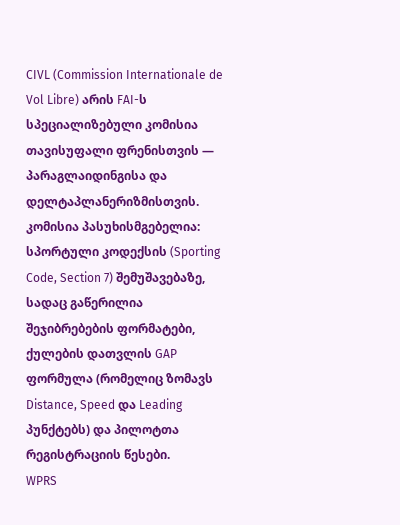CIVL (Commission Internationale de Vol Libre) არის FAI-ს სპეციალიზებული კომისია თავისუფალი ფრენისთვის — პარაგლაიდინგისა და დელტაპლანერიზმისთვის. კომისია პასუხისმგებელია:
სპორტული კოდექსის (Sporting Code, Section 7) შემუშავებაზე, სადაც გაწერილია შეჯიბრებების ფორმატები, ქულების დათვლის GAP ფორმულა (რომელიც ზომავს Distance, Speed და Leading პუნქტებს) და პილოტთა რეგისტრაციის წესები.
WPRS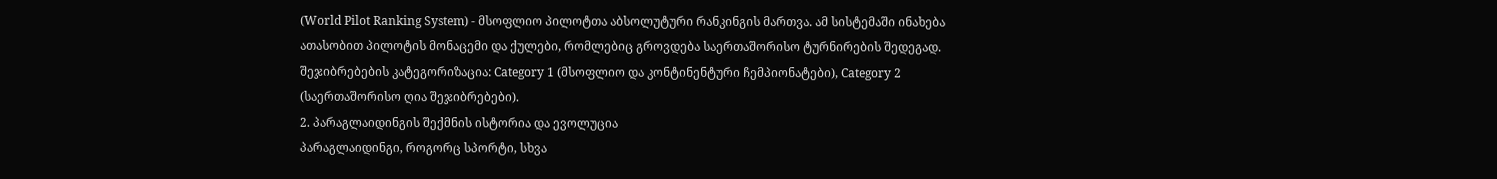(World Pilot Ranking System) - მსოფლიო პილოტთა აბსოლუტური რანკინგის მართვა. ამ სისტემაში ინახება ათასობით პილოტის მონაცემი და ქულები, რომლებიც გროვდება საერთაშორისო ტურნირების შედეგად.
შეჯიბრებების კატეგორიზაცია: Category 1 (მსოფლიო და კონტინენტური ჩემპიონატები), Category 2 (საერთაშორისო ღია შეჯიბრებები).
2. პარაგლაიდინგის შექმნის ისტორია და ევოლუცია
პარაგლაიდინგი, როგორც სპორტი, სხვა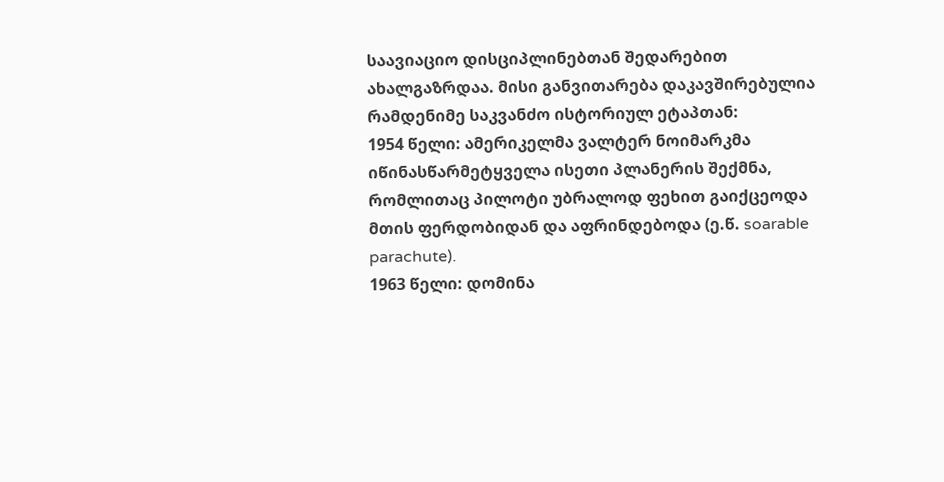საავიაციო დისციპლინებთან შედარებით ახალგაზრდაა. მისი განვითარება დაკავშირებულია რამდენიმე საკვანძო ისტორიულ ეტაპთან:
1954 წელი: ამერიკელმა ვალტერ ნოიმარკმა იწინასწარმეტყველა ისეთი პლანერის შექმნა, რომლითაც პილოტი უბრალოდ ფეხით გაიქცეოდა მთის ფერდობიდან და აფრინდებოდა (ე.წ. soarable parachute).
1963 წელი: დომინა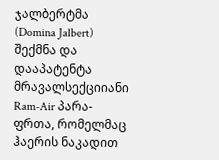ჯალბერტმა (Domina Jalbert) შექმნა და დააპატენტა მრავალსექციიანი Ram-Air პარა-ფრთა, რომელმაც ჰაერის ნაკადით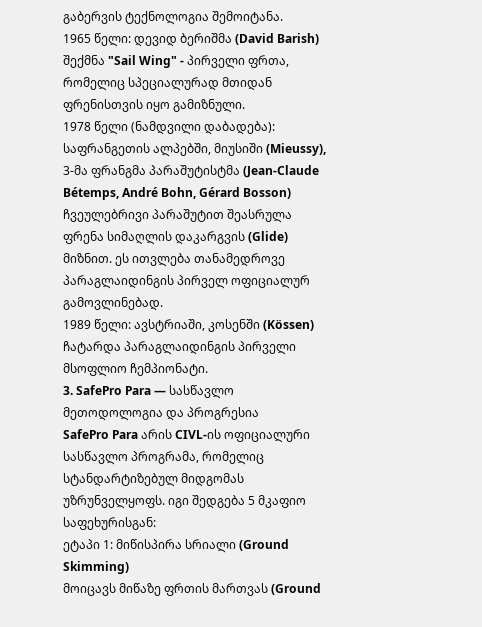გაბერვის ტექნოლოგია შემოიტანა.
1965 წელი: დევიდ ბერიშმა (David Barish) შექმნა "Sail Wing" - პირველი ფრთა, რომელიც სპეციალურად მთიდან ფრენისთვის იყო გამიზნული.
1978 წელი (ნამდვილი დაბადება): საფრანგეთის ალპებში, მიუსიში (Mieussy), 3-მა ფრანგმა პარაშუტისტმა (Jean-Claude Bétemps, André Bohn, Gérard Bosson) ჩვეულებრივი პარაშუტით შეასრულა ფრენა სიმაღლის დაკარგვის (Glide) მიზნით. ეს ითვლება თანამედროვე პარაგლაიდინგის პირველ ოფიციალურ გამოვლინებად.
1989 წელი: ავსტრიაში, კოსენში (Kössen) ჩატარდა პარაგლაიდინგის პირველი მსოფლიო ჩემპიონატი.
3. SafePro Para — სასწავლო მეთოდოლოგია და პროგრესია
SafePro Para არის CIVL-ის ოფიციალური სასწავლო პროგრამა, რომელიც სტანდარტიზებულ მიდგომას უზრუნველყოფს. იგი შედგება 5 მკაფიო საფეხურისგან:
ეტაპი 1: მიწისპირა სრიალი (Ground Skimming)
მოიცავს მიწაზე ფრთის მართვას (Ground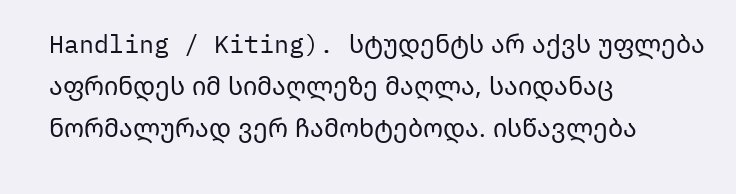Handling / Kiting). სტუდენტს არ აქვს უფლება აფრინდეს იმ სიმაღლეზე მაღლა, საიდანაც ნორმალურად ვერ ჩამოხტებოდა. ისწავლება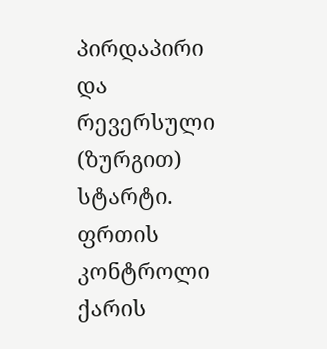პირდაპირი და რევერსული (ზურგით) სტარტი. ფრთის კონტროლი ქარის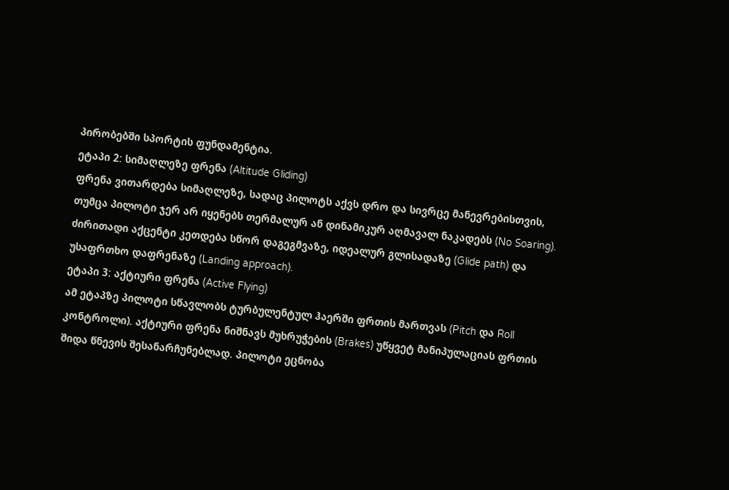პირობებში სპორტის ფუნდამენტია.
ეტაპი 2: სიმაღლეზე ფრენა (Altitude Gliding)
ფრენა ვითარდება სიმაღლეზე, სადაც პილოტს აქვს დრო და სივრცე მანევრებისთვის, თუმცა პილოტი ჯერ არ იყენებს თერმალურ ან დინამიკურ აღმავალ ნაკადებს (No Soaring). ძირითადი აქცენტი კეთდება სწორ დაგეგმვაზე, იდეალურ გლისადაზე (Glide path) და უსაფრთხო დაფრენაზე (Landing approach).
ეტაპი 3: აქტიური ფრენა (Active Flying)
ამ ეტაპზე პილოტი სწავლობს ტურბულენტულ ჰაერში ფრთის მართვას (Pitch და Roll კონტროლი). აქტიური ფრენა ნიშნავს მუხრუჭების (Brakes) უწყვეტ მანიპულაციას ფრთის შიდა წნევის შესანარჩუნებლად. პილოტი ეცნობა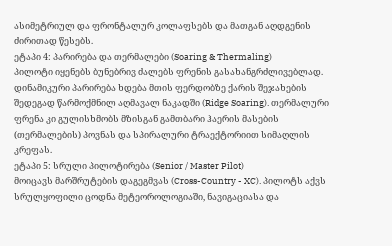ასიმეტრიულ და ფრონტალურ კოლაფსებს და მათგან აღდგენის ძირითად წესებს.
ეტაპი 4: პარირება და თერმალები (Soaring & Thermaling)
პილოტი იყენებს ბუნებრივ ძალებს ფრენის გასახანგრძლივებლად. დინამიკური პარირება ხდება მთის ფერდობზე ქარის შეჯახების შედეგად წარმოქმნილ აღმავალ ნაკადში (Ridge Soaring). თერმალური ფრენა კი გულისხმობს მზისგან გამთბარი ჰაერის მასების (თერმალების) პოვნას და სპირალური ტრაექტორიით სიმაღლის კრეფას.
ეტაპი 5: სრული პილოტირება (Senior / Master Pilot)
მოიცავს მარშრუტების დაგეგმვას (Cross-Country - XC). პილოტს აქვს სრულყოფილი ცოდნა მეტეოროლოგიაში, ნავიგაციასა და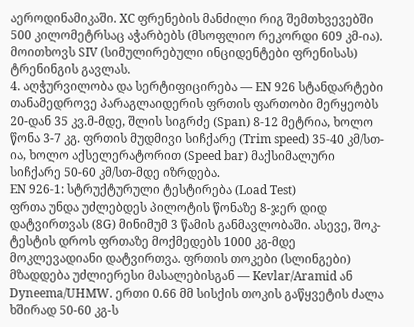აეროდინამიკაში. XC ფრენების მანძილი რიგ შემთხვევებში 500 კილომეტრსაც აჭარბებს (მსოფლიო რეკორდი 609 კმ-ია). მოითხოვს SIV (სიმულირებული ინციდენტები ფრენისას) ტრენინგის გავლას.
4. აღჭურვილობა და სერტიფიცირება — EN 926 სტანდარტები
თანამედროვე პარაგლაიდერის ფრთის ფართობი მერყეობს 20-დან 35 კვ.მ-მდე, შლის სიგრძე (Span) 8-12 მეტრია, ხოლო წონა 3-7 კგ. ფრთის მუდმივი სიჩქარე (Trim speed) 35-40 კმ/სთ-ია, ხოლო აქსელერატორით (Speed bar) მაქსიმალური სიჩქარე 50-60 კმ/სთ-მდე იზრდება.
EN 926-1: სტრუქტურული ტესტირება (Load Test)
ფრთა უნდა უძლებდეს პილოტის წონაზე 8-ჯერ დიდ დატვირთვას (8G) მინიმუმ 3 წამის განმავლობაში. ასევე, შოკ-ტესტის დროს ფრთაზე მოქმედებს 1000 კგ-მდე მოკლევადიანი დატვირთვა. ფრთის თოკები (სლინგები) მზადდება უძლიერესი მასალებისგან — Kevlar/Aramid ან Dyneema/UHMW. ერთი 0.66 მმ სისქის თოკის გაწყვეტის ძალა ხშირად 50-60 კგ-ს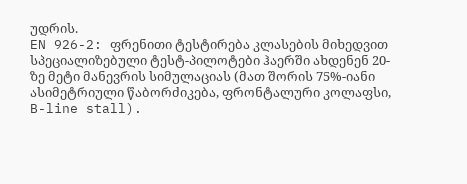უდრის.
EN 926-2: ფრენითი ტესტირება კლასების მიხედვით
სპეციალიზებული ტესტ-პილოტები ჰაერში ახდენენ 20-ზე მეტი მანევრის სიმულაციას (მათ შორის 75%-იანი ასიმეტრიული წაბორძიკება, ფრონტალური კოლაფსი, B-line stall).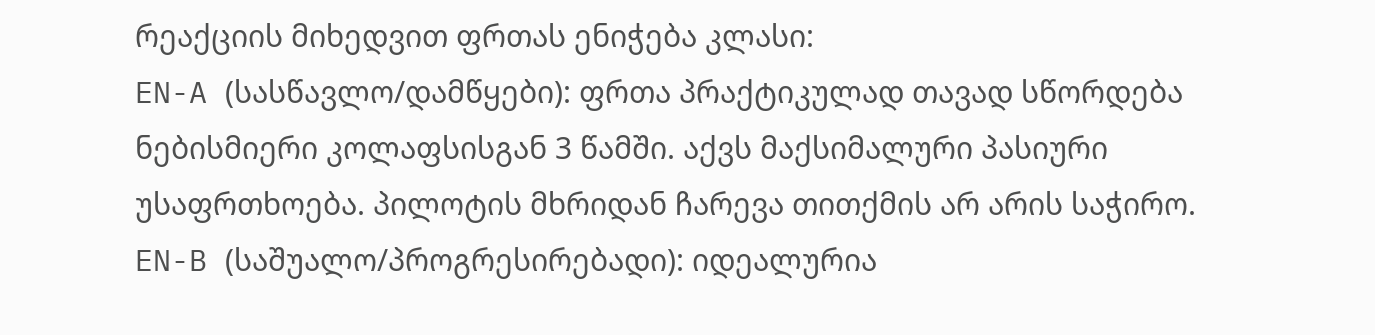რეაქციის მიხედვით ფრთას ენიჭება კლასი:
EN-A (სასწავლო/დამწყები): ფრთა პრაქტიკულად თავად სწორდება ნებისმიერი კოლაფსისგან 3 წამში. აქვს მაქსიმალური პასიური უსაფრთხოება. პილოტის მხრიდან ჩარევა თითქმის არ არის საჭირო.
EN-B (საშუალო/პროგრესირებადი): იდეალურია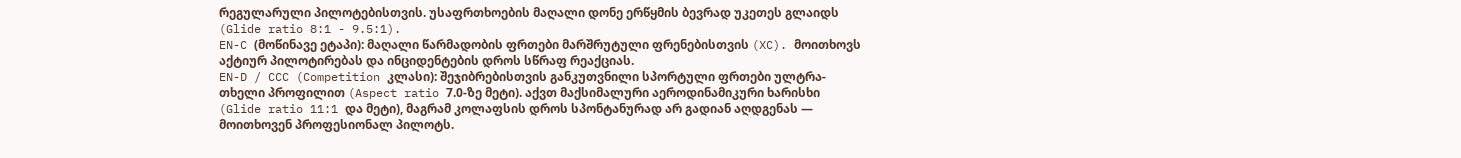რეგულარული პილოტებისთვის. უსაფრთხოების მაღალი დონე ერწყმის ბევრად უკეთეს გლაიდს (Glide ratio 8:1 - 9.5:1).
EN-C (მოწინავე ეტაპი): მაღალი წარმადობის ფრთები მარშრუტული ფრენებისთვის (XC). მოითხოვს აქტიურ პილოტირებას და ინციდენტების დროს სწრაფ რეაქციას.
EN-D / CCC (Competition კლასი): შეჯიბრებისთვის განკუთვნილი სპორტული ფრთები ულტრა-თხელი პროფილით (Aspect ratio 7.0-ზე მეტი). აქვთ მაქსიმალური აეროდინამიკური ხარისხი (Glide ratio 11:1 და მეტი), მაგრამ კოლაფსის დროს სპონტანურად არ გადიან აღდგენას — მოითხოვენ პროფესიონალ პილოტს.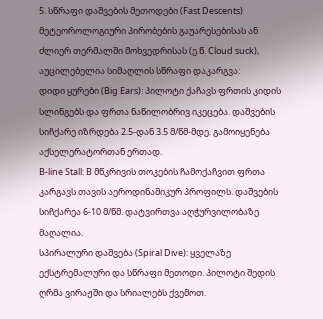5. სწრაფი დაშვების მეთოდები (Fast Descents)
მეტეოროლოგიური პირობების გაუარესებისას ან ძლიერ თერმალში მოხვედრისას (ე.წ. Cloud suck), აუცილებელია სიმაღლის სწრაფი დაკარგვა:
დიდი ყურები (Big Ears): პილოტი ქაჩავს ფრთის კიდის სლინგებს და ფრთა ნაწილობრივ იკეცება. დაშვების სიჩქარე იზრდება 2.5-დან 3.5 მ/წმ-მდე. გამოიყენება აქსელერატორთან ერთად.
B-line Stall: B მწკრივის თოკების ჩამოქაჩვით ფრთა კარგავს თავის აეროდინამიკურ პროფილს. დაშვების სიჩქარეა 6-10 მ/წმ. დატვირთვა აღჭურვილობაზე მაღალია.
სპირალური დაშვება (Spiral Dive): ყველაზე ექსტრემალური და სწრაფი მეთოდი. პილოტი შედის ღრმა ვირაჟში და სრიალებს ქვემოთ.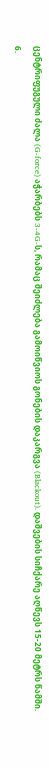ცენტრიფუგული ძალა (G-force) აჭარბებს 3-4G-ს, რამაც შეიძლება გამოიწვიოს გონების დაკარგვა (Blackout). დაშვების სიჩქარე აღწევს 15-20 მეტრს წამში.
6.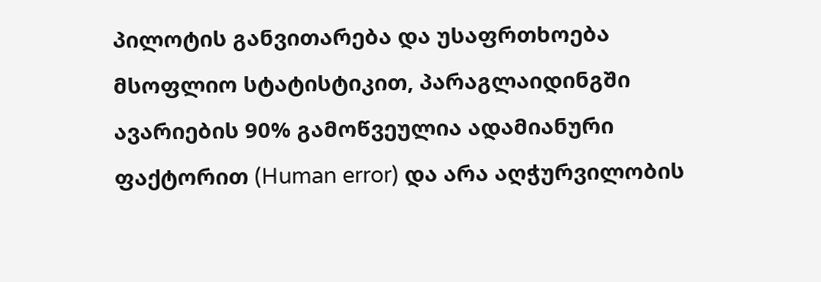პილოტის განვითარება და უსაფრთხოება
მსოფლიო სტატისტიკით, პარაგლაიდინგში ავარიების 90% გამოწვეულია ადამიანური ფაქტორით (Human error) და არა აღჭურვილობის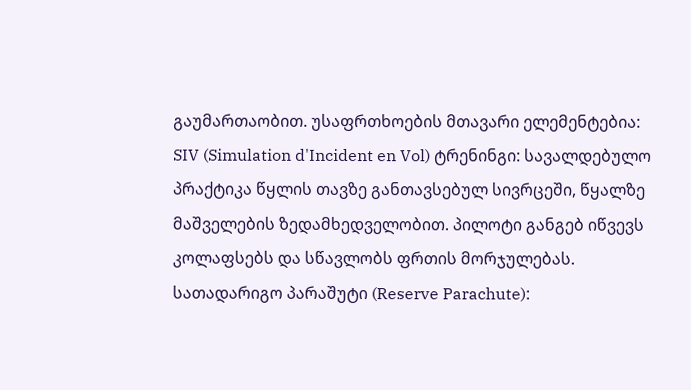გაუმართაობით. უსაფრთხოების მთავარი ელემენტებია:
SIV (Simulation d'Incident en Vol) ტრენინგი: სავალდებულო პრაქტიკა წყლის თავზე განთავსებულ სივრცეში, წყალზე მაშველების ზედამხედველობით. პილოტი განგებ იწვევს კოლაფსებს და სწავლობს ფრთის მორჯულებას.
სათადარიგო პარაშუტი (Reserve Parachute):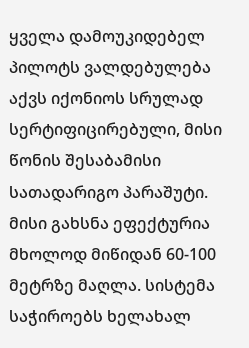ყველა დამოუკიდებელ პილოტს ვალდებულება აქვს იქონიოს სრულად სერტიფიცირებული, მისი წონის შესაბამისი სათადარიგო პარაშუტი. მისი გახსნა ეფექტურია მხოლოდ მიწიდან 60-100 მეტრზე მაღლა. სისტემა საჭიროებს ხელახალ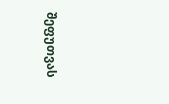შეფუთვას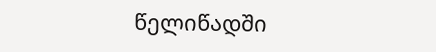წელიწადში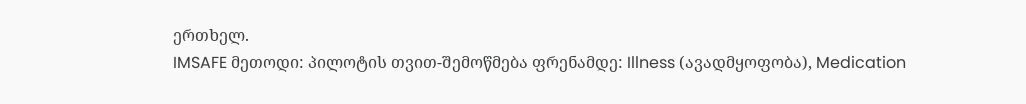ერთხელ.
IMSAFE მეთოდი: პილოტის თვით-შემოწმება ფრენამდე: Illness (ავადმყოფობა), Medication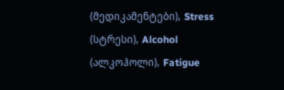(მედიკამენტები), Stress (სტრესი), Alcohol (ალკოჰოლი), Fatigue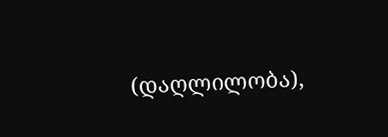(დაღლილობა),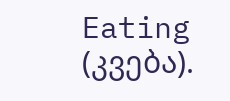Eating (კვება).